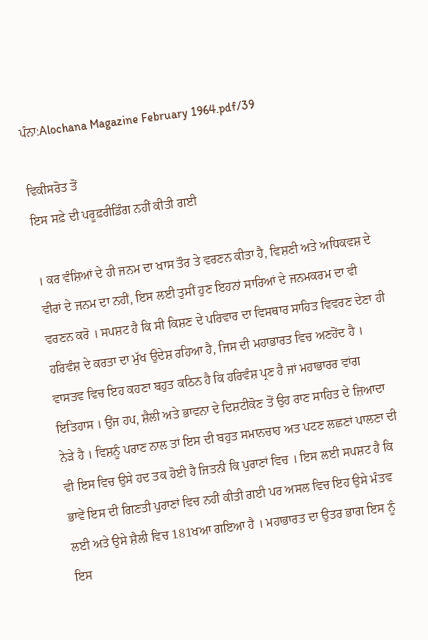ਪੰਨਾ:Alochana Magazine February 1964.pdf/39

ਵਿਕੀਸਰੋਤ ਤੋਂ
ਇਸ ਸਫ਼ੇ ਦੀ ਪਰੂਫ਼ਰੀਡਿੰਗ ਨਹੀਂ ਕੀਤੀ ਗਈ

। ਕਰ ਵੰਸ਼ਿਆਂ ਦੇ ਹੀ ਜਨਮ ਦਾ ਖਾਸ ਤੌਰ ਤੇ ਵਰਣਨ ਕੀਤਾ ਹੈ, ਵਿਸ਼ਣੀ ਅਤੇ ਅਧਿਕਵਸ਼ ਦੇ ਵੀਰਾਂ ਦੇ ਜਨਮ ਦਾ ਨਹੀਂ, ਇਸ ਲਈ ਤੁਸੀਂ ਹੁਣ ਇਹਨਾਂ ਸਾਰਿਆਂ ਦੇ ਜਨਮਕਰਮ ਦਾ ਵੀ ਵਰਣਨ ਕਰੋ । ਸਪਸ਼ਟ ਹੈ ਕਿ ਸੀ ਕਿਸ਼ਣ ਦੇ ਪਰਿਵਾਰ ਦਾ ਵਿਸਥਾਰ ਸਾਹਿਤ ਵਿਵਰਣ ਦੇਣਾ ਹੀ ਹਰਿਵੰਸ਼ ਦੇ ਕਰਤਾ ਦਾ ਮੁੱਖ ਉਦੇਸ਼ ਰਹਿਆ ਹੈ, ਜਿਸ ਦੀ ਮਹਾਭਾਰਤ ਵਿਚ ਅਣਹੋਂਦ ਹੈ । ਵਾਸਤਵ ਵਿਚ ਇਹ ਕਹਣਾ ਬਹੁਤ ਕਠਿਨ ਹੈ ਕਿ ਹਰਿਵੰਸ਼ ਪ੍ਰਣ ਹੈ ਜਾਂ ਮਹਾਭਾਰਰ ਵਾਂਗ ਇਤਿਹਾਸ । ਉਂਜ ਹਪ, ਸ਼ੈਲੀ ਅਤੇ ਭਾਵਨਾ ਦੇ ਦਿਸ਼ਟੀਕੋਣ ਤੋਂ ਉਹ ਰਾਣ ਸਾਹਿਤ ਦੇ ਜ਼ਿਆਦਾ ਨੇੜੇ ਹੈ । ਵਿਸ਼ਨੂੰ ਪਰਾਣ ਨਾਲ ਤਾਂ ਇਸ ਦੀ ਬਹੁਤ ਸਮਾਨਚਾਹ ਅਤ ਪਟਣ ਲਛਣਾਂ ਪਾਲਣਾ ਦੀ ਵੀ ਇਸ ਵਿਚ ਉਸੇ ਹਦ ਤਕ ਹੋਈ ਹੈ ਜਿਤਨੀ ਕਿ ਪੁਰਾਣਾਂ ਵਿਚ । ਇਸ ਲਈ ਸਪਸ਼ਟ ਹੈ ਕਿ ਭਾਵੇਂ ਇਸ ਦੀ ਗਿਣਤੀ ਪੁਰਾਣਾਂ ਵਿਚ ਨਹੀਂ ਕੀਤੀ ਗਈ ਪਰ ਅਸਲ ਵਿਚ ਇਹ ਉਸੇ ਮੰਤਵ ਲਈ ਅਤੇ ਉਸੇ ਸ਼ੈਲੀ ਵਿਚ 181ਖਆ ਗਇਆ ਹੈ । ਮਹਾਭਾਰਤ ਦਾ ਉਤਰ ਭਾਗ ਇਸ ਨੂੰ ਇਸ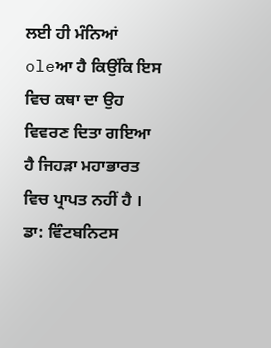ਲਈ ਹੀ ਮੰਨਿਆਂ oleਆ ਹੈ ਕਿਉਂਕਿ ਇਸ ਵਿਚ ਕਥਾ ਦਾ ਉਹ ਵਿਵਰਣ ਦਿਤਾ ਗਇਆ ਹੈ ਜਿਹੜਾ ਮਹਾਭਾਰਤ ਵਿਚ ਪ੍ਰਾਪਤ ਨਹੀਂ ਹੈ । ਡਾ: ਵਿੰਟਬਨਿਟਸ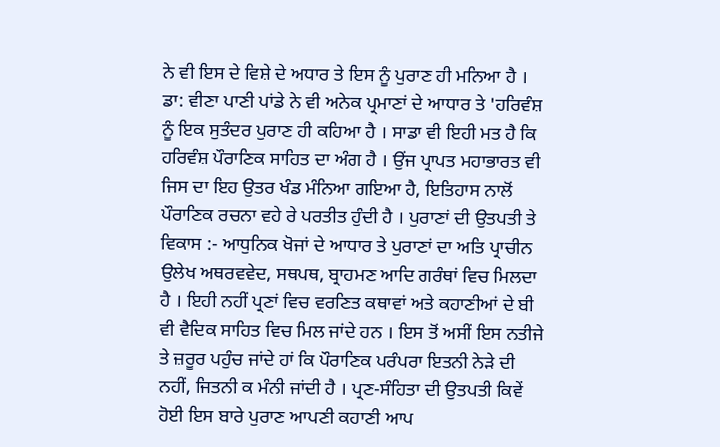ਨੇ ਵੀ ਇਸ ਦੇ ਵਿਸ਼ੇ ਦੇ ਅਧਾਰ ਤੇ ਇਸ ਨੂੰ ਪੁਰਾਣ ਹੀ ਮਨਿਆ ਹੈ । ਡਾ: ਵੀਣਾ ਪਾਣੀ ਪਾਂਡੇ ਨੇ ਵੀ ਅਨੇਕ ਪ੍ਰਮਾਣਾਂ ਦੇ ਆਧਾਰ ਤੇ 'ਹਰਿਵੰਸ਼ ਨੂੰ ਇਕ ਸੁਤੰਦਰ ਪੁਰਾਣ ਹੀ ਕਹਿਆ ਹੈ । ਸਾਡਾ ਵੀ ਇਹੀ ਮਤ ਹੈ ਕਿ ਹਰਿਵੰਸ਼ ਪੌਰਾਣਿਕ ਸਾਹਿਤ ਦਾ ਅੰਗ ਹੈ । ਉਂਜ ਪ੍ਰਾਪਤ ਮਹਾਭਾਰਤ ਵੀ ਜਿਸ ਦਾ ਇਹ ਉਤਰ ਖੰਡ ਮੰਨਿਆ ਗਇਆ ਹੈ, ਇਤਿਹਾਸ ਨਾਲੋਂ ਪੌਰਾਣਿਕ ਰਚਨਾ ਵਹੇ ਰੇ ਪਰਤੀਤ ਹੁੰਦੀ ਹੈ । ਪੁਰਾਣਾਂ ਦੀ ਉਤਪਤੀ ਤੇ ਵਿਕਾਸ :- ਆਧੁਨਿਕ ਖੋਜਾਂ ਦੇ ਆਧਾਰ ਤੇ ਪੁਰਾਣਾਂ ਦਾ ਅਤਿ ਪ੍ਰਾਚੀਨ ਉਲੇਖ ਅਥਰਵਵੇਦ, ਸਥਪਥ, ਬ੍ਰਾਹਮਣ ਆਦਿ ਗਰੰਥਾਂ ਵਿਚ ਮਿਲਦਾ ਹੈ । ਇਹੀ ਨਹੀਂ ਪ੍ਰਣਾਂ ਵਿਚ ਵਰਣਿਤ ਕਥਾਵਾਂ ਅਤੇ ਕਹਾਣੀਆਂ ਦੇ ਬੀ ਵੀ ਵੈਦਿਕ ਸਾਹਿਤ ਵਿਚ ਮਿਲ ਜਾਂਦੇ ਹਨ । ਇਸ ਤੋਂ ਅਸੀਂ ਇਸ ਨਤੀਜੇ ਤੇ ਜ਼ਰੂਰ ਪਹੁੰਚ ਜਾਂਦੇ ਹਾਂ ਕਿ ਪੌਰਾਣਿਕ ਪਰੰਪਰਾ ਇਤਨੀ ਨੇੜੇ ਦੀ ਨਹੀਂ, ਜਿਤਨੀ ਕ ਮੰਨੀ ਜਾਂਦੀ ਹੈ । ਪ੍ਰਣ-ਸੰਹਿਤਾ ਦੀ ਉਤਪਤੀ ਕਿਵੇਂ ਹੋਈ ਇਸ ਬਾਰੇ ਪੁਰਾਣ ਆਪਣੀ ਕਹਾਣੀ ਆਪ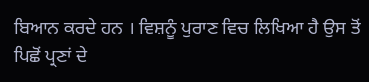ਬਿਆਨ ਕਰਦੇ ਹਨ । ਵਿਸ਼ਨੂੰ ਪੁਰਾਣ ਵਿਚ ਲਿਖਿਆ ਹੈ ਉਸ ਤੋਂ ਪਿਛੋਂ ਪ੍ਰਣਾਂ ਦੇ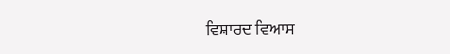ਵਿਸ਼ਾਰਦ ਵਿਆਸ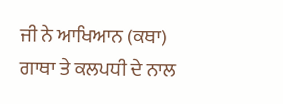ਜੀ ਨੇ ਆਖਿਆਨ (ਕਥਾ) ਗਾਥਾ ਤੇ ਕਲਪਧੀ ਦੇ ਨਾਲ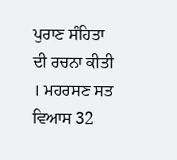ਪੁਰਾਣ ਸੰਹਿਤਾ ਦੀ ਰਚਨਾ ਕੀਤੀ । ਮਹਰਸਣ ਸਤ ਵਿਆਸ 32